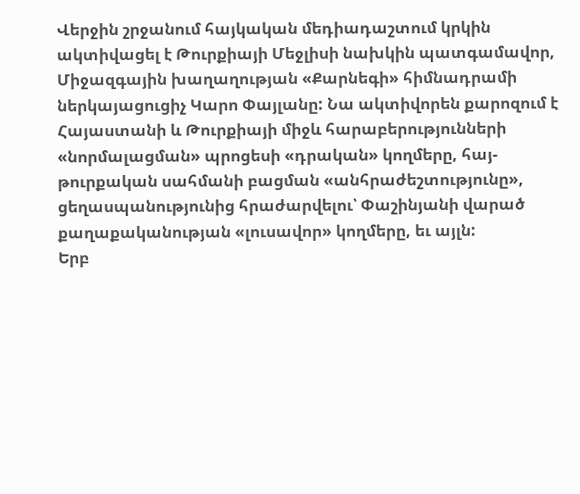Վերջին շրջանում հայկական մեդիադաշտում կրկին ակտիվացել է Թուրքիայի Մեջլիսի նախկին պատգամավոր, Միջազգային խաղաղության «Քարնեգի» հիմնադրամի ներկայացուցիչ Կարո Փայլանը: Նա ակտիվորեն քարոզում է Հայաստանի և Թուրքիայի միջև հարաբերությունների «նորմալացման» պրոցեսի «դրական» կողմերը, հայ-թուրքական սահմանի բացման «անհրաժեշտությունը», ցեղասպանությունից հրաժարվելու՝ Փաշինյանի վարած քաղաքականության «լուսավոր» կողմերը, եւ այլն:
Երբ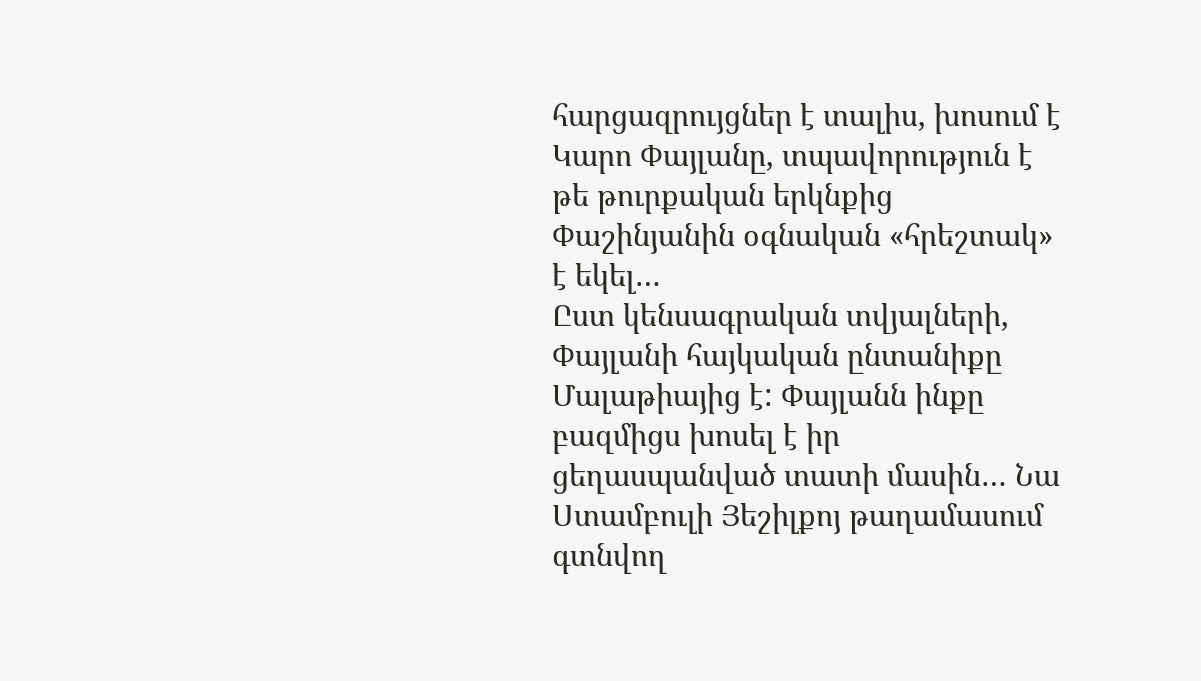հարցազրույցներ է տալիս, խոսում է Կարո Փայլանը, տպավորություն է թե թուրքական երկնքից Փաշինյանին օգնական «հրեշտակ» է եկել…
Ըստ կենսագրական տվյալների, Փայլանի հայկական ընտանիքը Մալաթիայից է: Փայլանն ինքը բազմիցս խոսել է իր ցեղասպանված տատի մասին… Նա Ստամբուլի Յեշիլքոյ թաղամասում գտնվող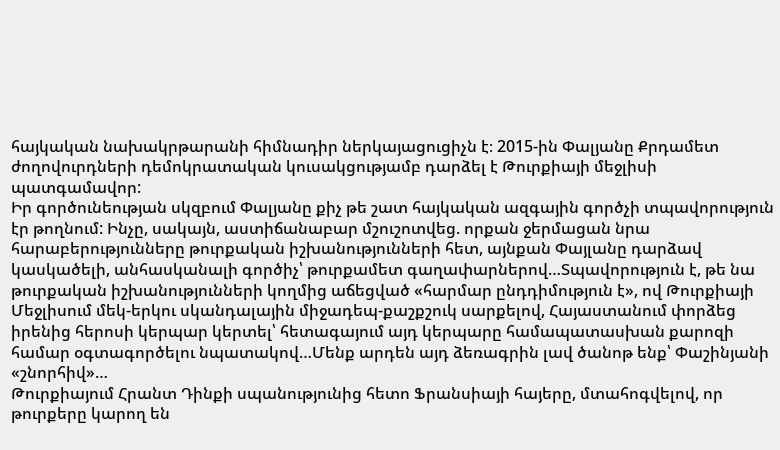հայկական նախակրթարանի հիմնադիր ներկայացուցիչն է։ 2015-ին Փալյանը Քրդամետ ժողովուրդների դեմոկրատական կուսակցությամբ դարձել է Թուրքիայի մեջլիսի պատգամավոր:
Իր գործունեության սկզբում Փալյանը քիչ թե շատ հայկական ազգային գործչի տպավորություն էր թողնում: Ինչը, սակայն, աստիճանաբար մշուշոտվեց. որքան ջերմացան նրա հարաբերությունները թուրքական իշխանությունների հետ, այնքան Փայլանը դարձավ կասկածելի, անհասկանալի գործիչ՝ թուրքամետ գաղափարներով…Տպավորություն է, թե նա թուրքական իշխանությունների կողմից աճեցված «հարմար ընդդիմություն է», ով Թուրքիայի Մեջլիսում մեկ-երկու սկանդալային միջադեպ-քաշքշուկ սարքելով, Հայաստանում փորձեց իրենից հերոսի կերպար կերտել՝ հետագայում այդ կերպարը համապատասխան քարոզի համար օգտագործելու նպատակով…Մենք արդեն այդ ձեռագրին լավ ծանոթ ենք՝ Փաշինյանի «շնորհիվ»…
Թուրքիայում Հրանտ Դինքի սպանությունից հետո Ֆրանսիայի հայերը, մտահոգվելով, որ թուրքերը կարող են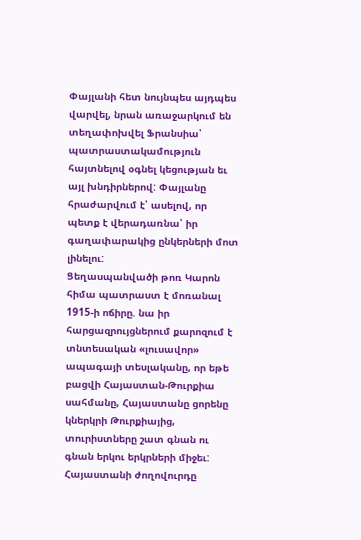Փայլանի հետ նույնպես այդպես վարվել, նրան առաջարկում են տեղափոխվել Ֆրանսիա՝ պատրաստակամություն հայտնելով օգնել կեցության եւ այլ խնդիրներով: Փայլանը հրաժարվում է՝ ասելով, որ պետք է վերադառնա՝ իր գաղափարակից ընկերների մոտ լինելու:
Ցեղասպանվածի թոռ Կարոն հիմա պատրաստ է մոռանալ 1915-ի ոճիրը. նա իր հարցազրույցներում քարոզում է տնտեսական «լուսավոր» ապագայի տեսլականը, որ եթե բացվի Հայաստան-Թուրքիա սահմանը, Հայաստանը ցորենը կներկրի Թուրքիայից, տուրիստները շատ գնան ու գնան երկու երկրների միջեւ: Հայաստանի ժողովուրդը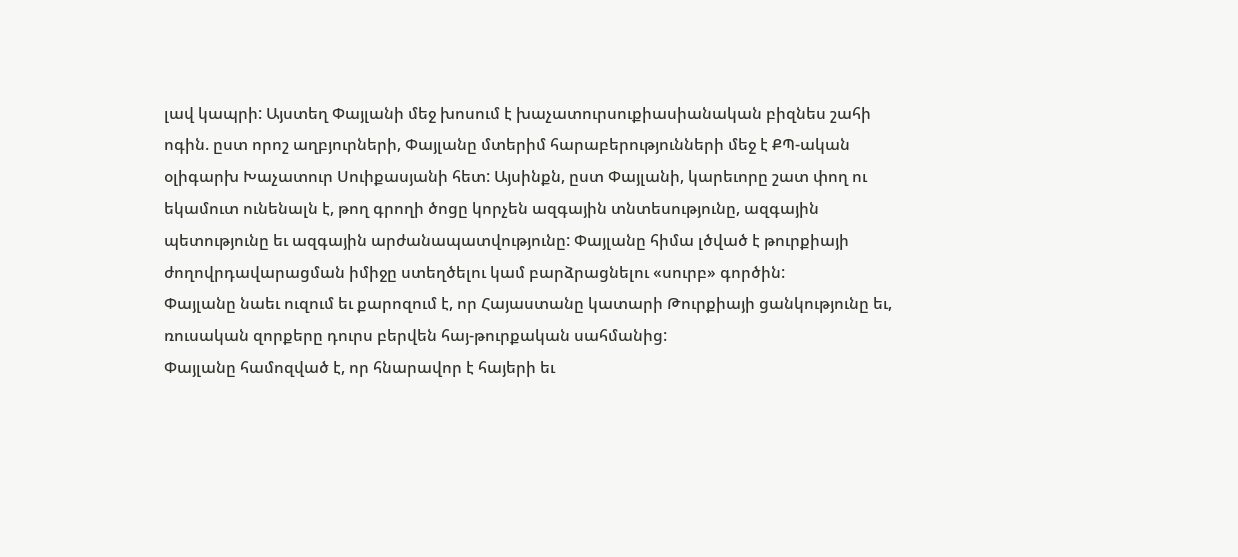լավ կապրի: Այստեղ Փայլանի մեջ խոսում է խաչատուրսուքիասիանական բիզնես շահի ոգին. ըստ որոշ աղբյուրների, Փայլանը մտերիմ հարաբերությունների մեջ է ՔՊ-ական օլիգարխ Խաչատուր Սուիքասյանի հետ: Այսինքն, ըստ Փայլանի, կարեւորը շատ փող ու եկամուտ ունենալն է, թող գրողի ծոցը կորչեն ազգային տնտեսությունը, ազգային պետությունը եւ ազգային արժանապատվությունը: Փայլանը հիմա լծված է թուրքիայի ժողովրդավարացման իմիջը ստեղծելու կամ բարձրացնելու «սուրբ» գործին:
Փայլանը նաեւ ուզում եւ քարոզում է, որ Հայաստանը կատարի Թուրքիայի ցանկությունը եւ, ռուսական զորքերը դուրս բերվեն հայ-թուրքական սահմանից:
Փայլանը համոզված է, որ հնարավոր է հայերի եւ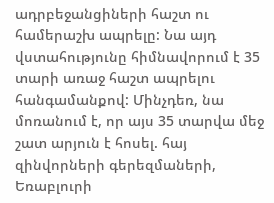ադրբեջանցիների հաշտ ու համերաշխ ապրելը: Նա այդ վստահությունը հիմնավորում է 35 տարի առաջ հաշտ ապրելու հանգամանքով: Մինչդեռ, նա մոռանում է, որ այս 35 տարվա մեջ շատ արյուն է հոսել. հայ զինվորների գերեզմաների, Եռաբլուրի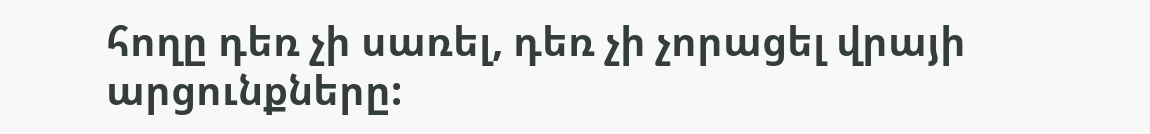հողը դեռ չի սառել, դեռ չի չորացել վրայի արցունքները: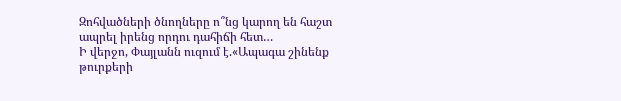Զոհվածների ծնողները ո՞նց կարող են հաշտ ապրել իրենց որդու դահիճի հետ…
Ի վերջո, Փայլանն ուզում է.«Ապագա շինենք թուրքերի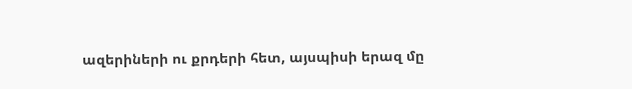ազերիների ու քրդերի հետ, այսպիսի երազ մը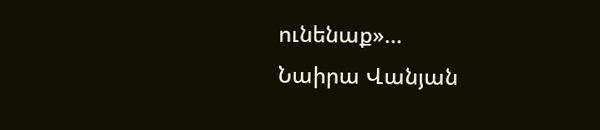ունենաք»…
Նաիրա Վանյան